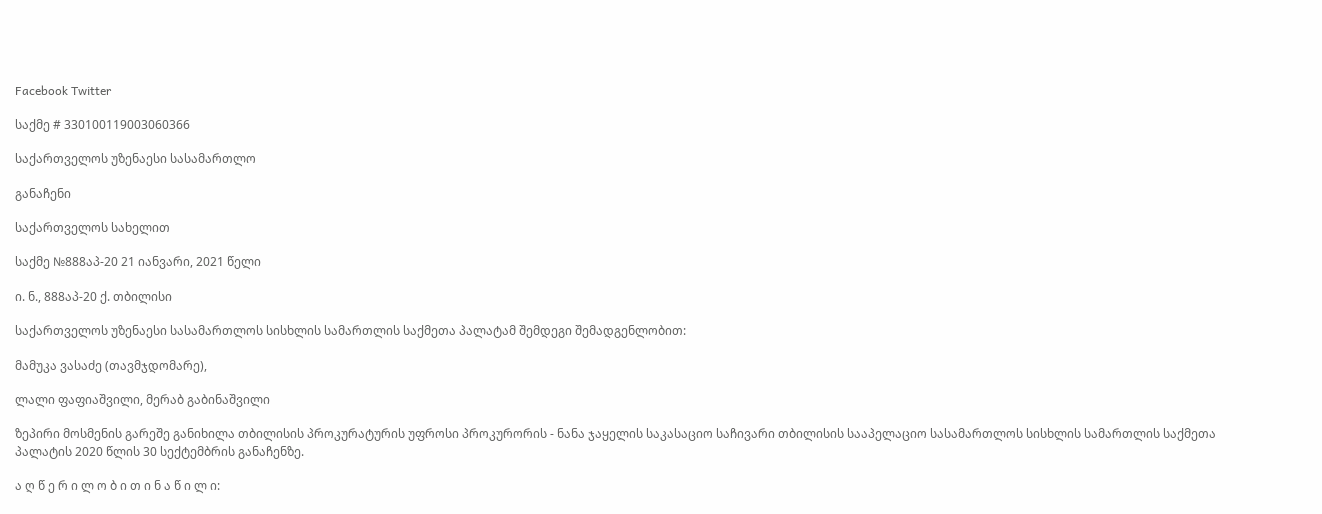Facebook Twitter

საქმე # 330100119003060366

საქართველოს უზენაესი სასამართლო

განაჩენი

საქართველოს სახელით

საქმე №888აპ-20 21 იანვარი, 2021 წელი

ი. ნ., 888აპ-20 ქ. თბილისი

საქართველოს უზენაესი სასამართლოს სისხლის სამართლის საქმეთა პალატამ შემდეგი შემადგენლობით:

მამუკა ვასაძე (თავმჯდომარე),

ლალი ფაფიაშვილი, მერაბ გაბინაშვილი

ზეპირი მოსმენის გარეშე განიხილა თბილისის პროკურატურის უფროსი პროკურორის - ნანა ჯაყელის საკასაციო საჩივარი თბილისის სააპელაციო სასამართლოს სისხლის სამართლის საქმეთა პალატის 2020 წლის 30 სექტემბრის განაჩენზე.

ა ღ წ ე რ ი ლ ო ბ ი თ ი ნ ა წ ი ლ ი: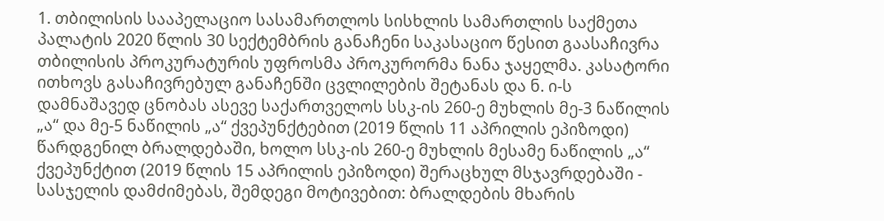1. თბილისის სააპელაციო სასამართლოს სისხლის სამართლის საქმეთა პალატის 2020 წლის 30 სექტემბრის განაჩენი საკასაციო წესით გაასაჩივრა თბილისის პროკურატურის უფროსმა პროკურორმა ნანა ჯაყელმა. კასატორი ითხოვს გასაჩივრებულ განაჩენში ცვლილების შეტანას და ნ. ი-ს დამნაშავედ ცნობას ასევე საქართველოს სსკ-ის 260-ე მუხლის მე-3 ნაწილის „ა“ და მე-5 ნაწილის „ა“ ქვეპუნქტებით (2019 წლის 11 აპრილის ეპიზოდი) წარდგენილ ბრალდებაში, ხოლო სსკ-ის 260-ე მუხლის მესამე ნაწილის „ა“ ქვეპუნქტით (2019 წლის 15 აპრილის ეპიზოდი) შერაცხულ მსჯავრდებაში - სასჯელის დამძიმებას, შემდეგი მოტივებით: ბრალდების მხარის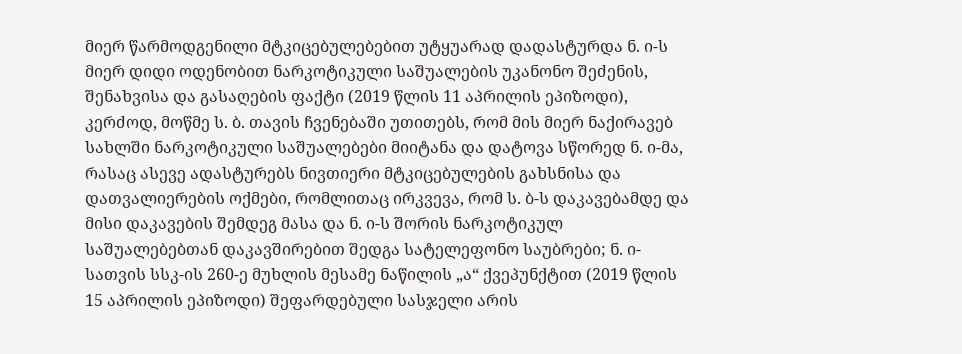მიერ წარმოდგენილი მტკიცებულებებით უტყუარად დადასტურდა ნ. ი-ს მიერ დიდი ოდენობით ნარკოტიკული საშუალების უკანონო შეძენის, შენახვისა და გასაღების ფაქტი (2019 წლის 11 აპრილის ეპიზოდი), კერძოდ, მოწმე ს. ბ. თავის ჩვენებაში უთითებს, რომ მის მიერ ნაქირავებ სახლში ნარკოტიკული საშუალებები მიიტანა და დატოვა სწორედ ნ. ი-მა, რასაც ასევე ადასტურებს ნივთიერი მტკიცებულების გახსნისა და დათვალიერების ოქმები, რომლითაც ირკვევა, რომ ს. ბ-ს დაკავებამდე და მისი დაკავების შემდეგ მასა და ნ. ი-ს შორის ნარკოტიკულ საშუალებებთან დაკავშირებით შედგა სატელეფონო საუბრები; ნ. ი-სათვის სსკ-ის 260-ე მუხლის მესამე ნაწილის „ა“ ქვეპუნქტით (2019 წლის 15 აპრილის ეპიზოდი) შეფარდებული სასჯელი არის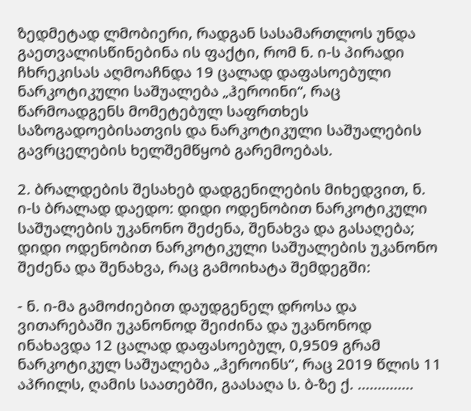ზედმეტად ლმობიერი, რადგან სასამართლოს უნდა გაეთვალისწინებინა ის ფაქტი, რომ ნ. ი-ს პირადი ჩხრეკისას აღმოაჩნდა 19 ცალად დაფასოებული ნარკოტიკული საშუალება „ჰეროინი“, რაც წარმოადგენს მომეტებულ საფრთხეს საზოგადოებისათვის და ნარკოტიკული საშუალების გავრცელების ხელშემწყობ გარემოებას.

2. ბრალდების შესახებ დადგენილების მიხედვით, ნ. ი-ს ბრალად დაედო: დიდი ოდენობით ნარკოტიკული საშუალების უკანონო შეძენა, შენახვა და გასაღება; დიდი ოდენობით ნარკოტიკული საშუალების უკანონო შეძენა და შენახვა, რაც გამოიხატა შემდეგში:

- ნ. ი-მა გამოძიებით დაუდგენელ დროსა და ვითარებაში უკანონოდ შეიძინა და უკანონოდ ინახავდა 12 ცალად დაფასოებულ, 0,9509 გრამ ნარკოტიკულ საშუალება „ჰეროინს‘‘, რაც 2019 წლის 11 აპრილს, ღამის საათებში, გაასაღა ს. ბ-ზე ქ. ..............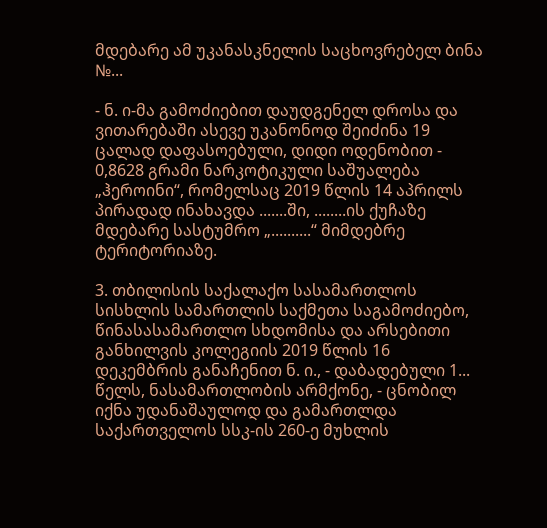მდებარე ამ უკანასკნელის საცხოვრებელ ბინა №...

- ნ. ი-მა გამოძიებით დაუდგენელ დროსა და ვითარებაში ასევე უკანონოდ შეიძინა 19 ცალად დაფასოებული, დიდი ოდენობით - 0,8628 გრამი ნარკოტიკული საშუალება „ჰეროინი‘‘, რომელსაც 2019 წლის 14 აპრილს პირადად ინახავდა .......ში, ........ის ქუჩაზე მდებარე სასტუმრო „..........‘‘ მიმდებრე ტერიტორიაზე.

3. თბილისის საქალაქო სასამართლოს სისხლის სამართლის საქმეთა საგამოძიებო, წინასასამართლო სხდომისა და არსებითი განხილვის კოლეგიის 2019 წლის 16 დეკემბრის განაჩენით ნ. ი., - დაბადებული 1... წელს, ნასამართლობის არმქონე, - ცნობილ იქნა უდანაშაულოდ და გამართლდა საქართველოს სსკ-ის 260-ე მუხლის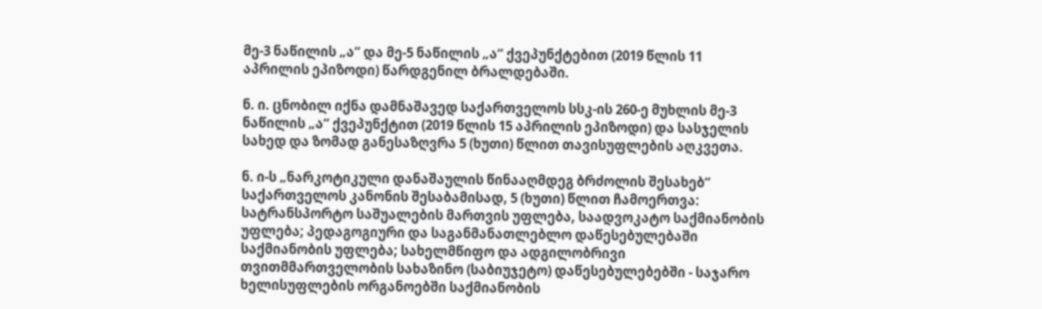მე-3 ნაწილის „ა“ და მე-5 ნაწილის „ა“ ქვეპუნქტებით (2019 წლის 11 აპრილის ეპიზოდი) წარდგენილ ბრალდებაში.

ნ. ი. ცნობილ იქნა დამნაშავედ საქართველოს სსკ-ის 260-ე მუხლის მე-3 ნაწილის „ა“ ქვეპუნქტით (2019 წლის 15 აპრილის ეპიზოდი) და სასჯელის სახედ და ზომად განესაზღვრა 5 (ხუთი) წლით თავისუფლების აღკვეთა.

ნ. ი-ს „ნარკოტიკული დანაშაულის წინააღმდეგ ბრძოლის შესახებ“ საქართველოს კანონის შესაბამისად, 5 (ხუთი) წლით ჩამოერთვა: სატრანსპორტო საშუალების მართვის უფლება, საადვოკატო საქმიანობის უფლება; პედაგოგიური და საგანმანათლებლო დაწესებულებაში საქმიანობის უფლება; სახელმწიფო და ადგილობრივი თვითმმართველობის სახაზინო (საბიუჯეტო) დაწესებულებებში - საჯარო ხელისუფლების ორგანოებში საქმიანობის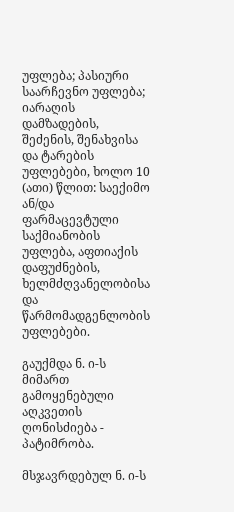უფლება; პასიური საარჩევნო უფლება; იარაღის დამზადების, შეძენის, შენახვისა და ტარების უფლებები, ხოლო 10 (ათი) წლით: საექიმო ან/და ფარმაცევტული საქმიანობის უფლება, აფთიაქის დაფუძნების, ხელმძღვანელობისა და წარმომადგენლობის უფლებები.

გაუქმდა ნ. ი-ს მიმართ გამოყენებული აღკვეთის ღონისძიება - პატიმრობა.

მსჯავრდებულ ნ. ი-ს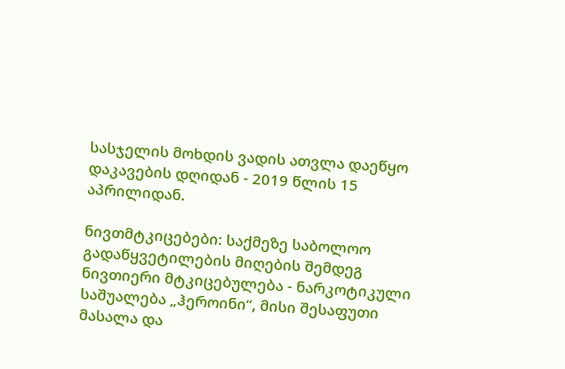სასჯელის მოხდის ვადის ათვლა დაეწყო დაკავების დღიდან - 2019 წლის 15 აპრილიდან.

ნივთმტკიცებები: საქმეზე საბოლოო გადაწყვეტილების მიღების შემდეგ ნივთიერი მტკიცებულება - ნარკოტიკული საშუალება „ჰეროინი“, მისი შესაფუთი მასალა და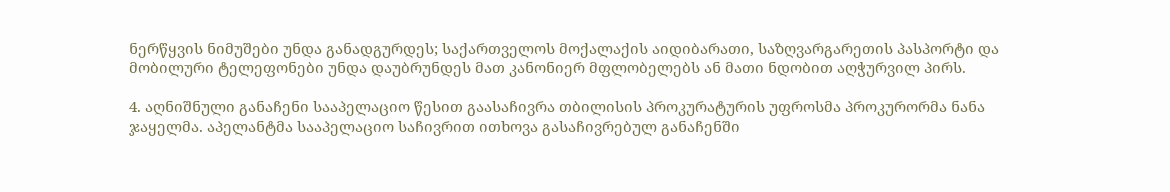ნერწყვის ნიმუშები უნდა განადგურდეს; საქართველოს მოქალაქის აიდიბარათი, საზღვარგარეთის პასპორტი და მობილური ტელეფონები უნდა დაუბრუნდეს მათ კანონიერ მფლობელებს ან მათი ნდობით აღჭურვილ პირს.

4. აღნიშნული განაჩენი სააპელაციო წესით გაასაჩივრა თბილისის პროკურატურის უფროსმა პროკურორმა ნანა ჯაყელმა. აპელანტმა სააპელაციო საჩივრით ითხოვა გასაჩივრებულ განაჩენში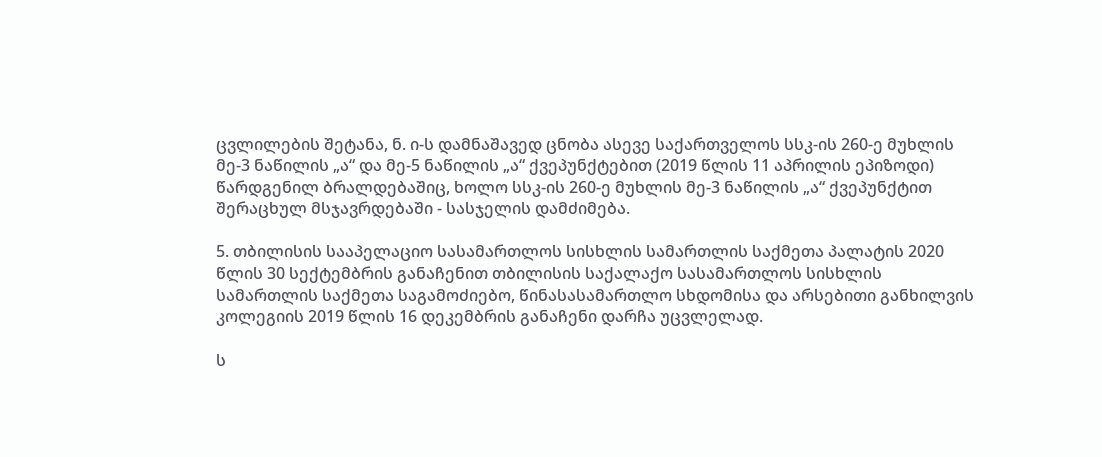ცვლილების შეტანა, ნ. ი-ს დამნაშავედ ცნობა ასევე საქართველოს სსკ-ის 260-ე მუხლის მე-3 ნაწილის „ა“ და მე-5 ნაწილის „ა“ ქვეპუნქტებით (2019 წლის 11 აპრილის ეპიზოდი) წარდგენილ ბრალდებაშიც, ხოლო სსკ-ის 260-ე მუხლის მე-3 ნაწილის „ა“ ქვეპუნქტით შერაცხულ მსჯავრდებაში - სასჯელის დამძიმება.

5. თბილისის სააპელაციო სასამართლოს სისხლის სამართლის საქმეთა პალატის 2020 წლის 30 სექტემბრის განაჩენით თბილისის საქალაქო სასამართლოს სისხლის სამართლის საქმეთა საგამოძიებო, წინასასამართლო სხდომისა და არსებითი განხილვის კოლეგიის 2019 წლის 16 დეკემბრის განაჩენი დარჩა უცვლელად.

ს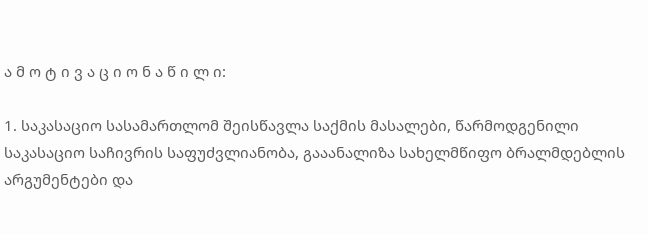ა მ ო ტ ი ვ ა ც ი ო ნ ა წ ი ლ ი:

1. საკასაციო სასამართლომ შეისწავლა საქმის მასალები, წარმოდგენილი საკასაციო საჩივრის საფუძვლიანობა, გააანალიზა სახელმწიფო ბრალმდებლის არგუმენტები და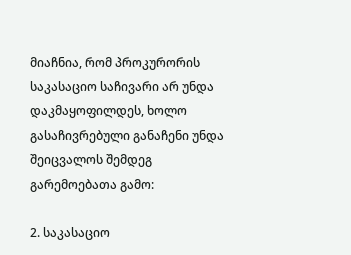მიაჩნია, რომ პროკურორის საკასაციო საჩივარი არ უნდა დაკმაყოფილდეს, ხოლო გასაჩივრებული განაჩენი უნდა შეიცვალოს შემდეგ გარემოებათა გამო:

2. საკასაციო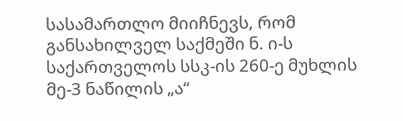სასამართლო მიიჩნევს, რომ განსახილველ საქმეში ნ. ი-ს საქართველოს სსკ-ის 260-ე მუხლის მე-3 ნაწილის „ა“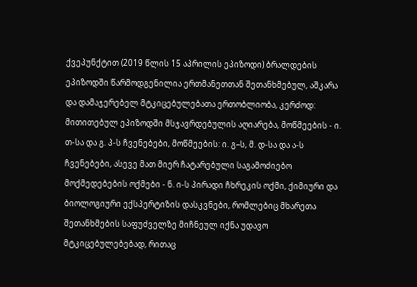ქვეპუნქტით (2019 წლის 15 აპრილის ეპიზოდი) ბრალდების ეპიზოდში წარმოდგენილია ერთმანეთთან შეთანხმებულ, აშკარა და დამაჯერებელ მტკიცებულებათა ერთობლიობა, კერძოდ: მითითებულ ეპიზოდში მსჯავრდებულის აღიარება, მოწმეების - ი. თ-სა და გ. პ-ს ჩვენებები, მოწმეების: ი. გ–ს, მ. დ-სა და ა-ს ჩვენებები, ასევე მათ მიერ ჩატარებული საგამოძიებო მოქმედებების ოქმები - ნ. ი-ს პირადი ჩხრეკის ოქმი, ქიმიური და ბიოლოგიური ექსპერტიზის დასკვნები, რომლებიც მხარეთა შეთანხმების საფუძველზე მიჩნეულ იქნა უდავო მტკიცებულებებად, რითაც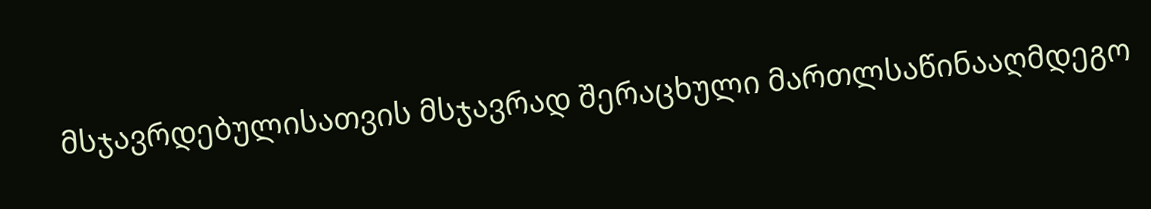მსჯავრდებულისათვის მსჯავრად შერაცხული მართლსაწინააღმდეგო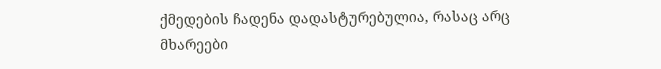ქმედების ჩადენა დადასტურებულია, რასაც არც მხარეები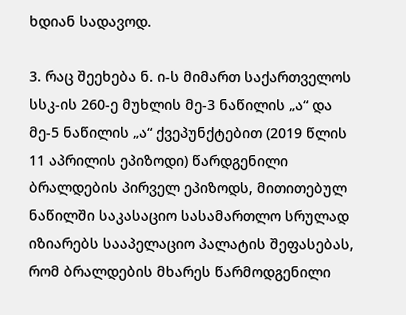ხდიან სადავოდ.

3. რაც შეეხება ნ. ი-ს მიმართ საქართველოს სსკ-ის 260-ე მუხლის მე-3 ნაწილის „ა“ და მე-5 ნაწილის „ა“ ქვეპუნქტებით (2019 წლის 11 აპრილის ეპიზოდი) წარდგენილი ბრალდების პირველ ეპიზოდს, მითითებულ ნაწილში საკასაციო სასამართლო სრულად იზიარებს სააპელაციო პალატის შეფასებას, რომ ბრალდების მხარეს წარმოდგენილი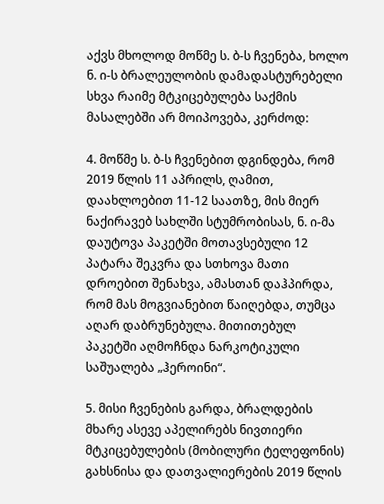აქვს მხოლოდ მოწმე ს. ბ-ს ჩვენება, ხოლო ნ. ი-ს ბრალეულობის დამადასტურებელი სხვა რაიმე მტკიცებულება საქმის მასალებში არ მოიპოვება, კერძოდ:

4. მოწმე ს. ბ-ს ჩვენებით დგინდება, რომ 2019 წლის 11 აპრილს, ღამით, დაახლოებით 11-12 საათზე, მის მიერ ნაქირავებ სახლში სტუმრობისას, ნ. ი-მა დაუტოვა პაკეტში მოთავსებული 12 პატარა შეკვრა და სთხოვა მათი დროებით შენახვა, ამასთან დაჰპირდა, რომ მას მოგვიანებით წაიღებდა, თუმცა აღარ დაბრუნებულა. მითითებულ პაკეტში აღმოჩნდა ნარკოტიკული საშუალება „ჰეროინი“.

5. მისი ჩვენების გარდა, ბრალდების მხარე ასევე აპელირებს ნივთიერი მტკიცებულების (მობილური ტელეფონის) გახსნისა და დათვალიერების 2019 წლის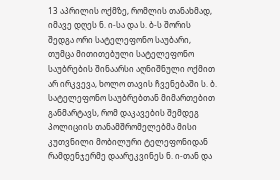13 აპრილის ოქმზე, რომლის თანახმად, იმავე დღეს ნ. ი-სა და ს. ბ-ს შორის შედგა ორი სატელეფონო საუბარი, თუმცა მითითებული სატელეფონო საუბრების შინაარსი აღნიშნული ოქმით არ ირკვევა, ხოლო თავის ჩვენებაში ს. ბ. სატელეფონო საუბრებთან მიმართებით განმარტავს, რომ დაკავების შემდეგ პოლიციის თანამშრომელებმა მისი კუთვნილი მობილური ტელეფონიდან რამდენჯერმე დაარეკვინეს ნ. ი-თან და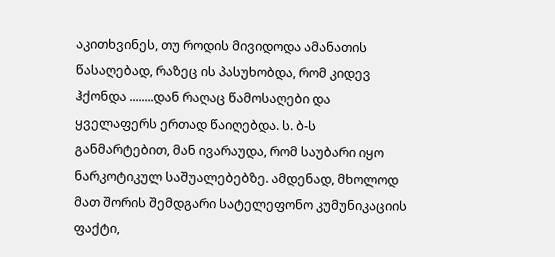აკითხვინეს, თუ როდის მივიდოდა ამანათის წასაღებად, რაზეც ის პასუხობდა, რომ კიდევ ჰქონდა ........დან რაღაც წამოსაღები და ყველაფერს ერთად წაიღებდა. ს. ბ-ს განმარტებით, მან ივარაუდა, რომ საუბარი იყო ნარკოტიკულ საშუალებებზე. ამდენად, მხოლოდ მათ შორის შემდგარი სატელეფონო კუმუნიკაციის ფაქტი,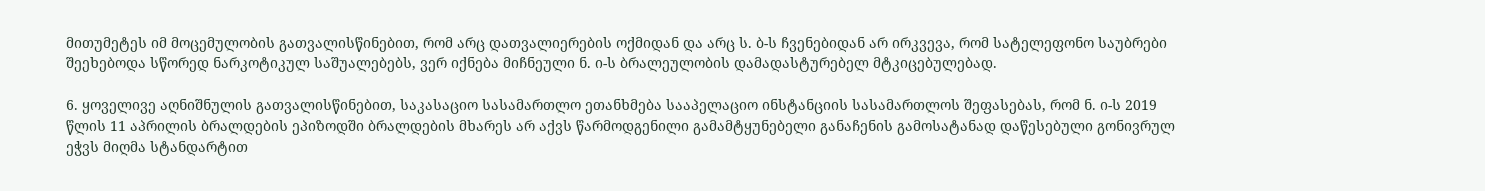მითუმეტეს იმ მოცემულობის გათვალისწინებით, რომ არც დათვალიერების ოქმიდან და არც ს. ბ-ს ჩვენებიდან არ ირკვევა, რომ სატელეფონო საუბრები შეეხებოდა სწორედ ნარკოტიკულ საშუალებებს, ვერ იქნება მიჩნეული ნ. ი-ს ბრალეულობის დამადასტურებელ მტკიცებულებად.

6. ყოველივე აღნიშნულის გათვალისწინებით, საკასაციო სასამართლო ეთანხმება სააპელაციო ინსტანციის სასამართლოს შეფასებას, რომ ნ. ი-ს 2019 წლის 11 აპრილის ბრალდების ეპიზოდში ბრალდების მხარეს არ აქვს წარმოდგენილი გამამტყუნებელი განაჩენის გამოსატანად დაწესებული გონივრულ ეჭვს მიღმა სტანდარტით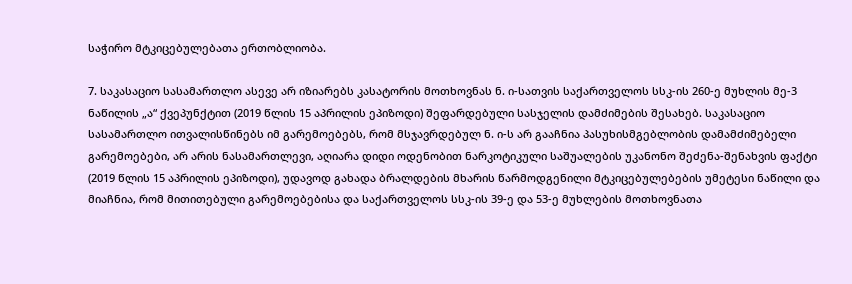საჭირო მტკიცებულებათა ერთობლიობა.

7. საკასაციო სასამართლო ასევე არ იზიარებს კასატორის მოთხოვნას ნ. ი-სათვის საქართველოს სსკ-ის 260-ე მუხლის მე-3 ნაწილის „ა“ ქვეპუნქტით (2019 წლის 15 აპრილის ეპიზოდი) შეფარდებული სასჯელის დამძიმების შესახებ. საკასაციო სასამართლო ითვალისწინებს იმ გარემოებებს, რომ მსჯავრდებულ ნ. ი-ს არ გააჩნია პასუხისმგებლობის დამამძიმებელი გარემოებები, არ არის ნასამართლევი, აღიარა დიდი ოდენობით ნარკოტიკული საშუალების უკანონო შეძენა-შენახვის ფაქტი (2019 წლის 15 აპრილის ეპიზოდი), უდავოდ გახადა ბრალდების მხარის წარმოდგენილი მტკიცებულებების უმეტესი ნაწილი და მიაჩნია, რომ მითითებული გარემოებებისა და საქართველოს სსკ-ის 39-ე და 53-ე მუხლების მოთხოვნათა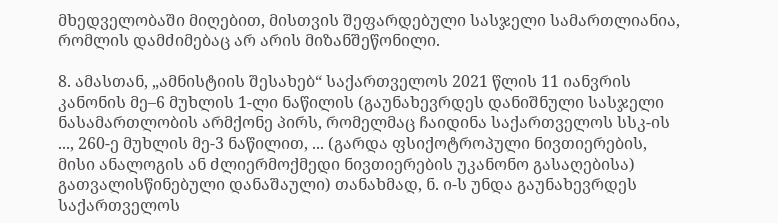მხედველობაში მიღებით, მისთვის შეფარდებული სასჯელი სამართლიანია, რომლის დამძიმებაც არ არის მიზანშეწონილი.

8. ამასთან, „ამნისტიის შესახებ“ საქართველოს 2021 წლის 11 იანვრის კანონის მე–6 მუხლის 1-ლი ნაწილის (გაუნახევრდეს დანიშნული სასჯელი ნასამართლობის არმქონე პირს, რომელმაც ჩაიდინა საქართველოს სსკ-ის ..., 260-ე მუხლის მე-3 ნაწილით, ... (გარდა ფსიქოტროპული ნივთიერების, მისი ანალოგის ან ძლიერმოქმედი ნივთიერების უკანონო გასაღებისა) გათვალისწინებული დანაშაული) თანახმად, ნ. ი-ს უნდა გაუნახევრდეს საქართველოს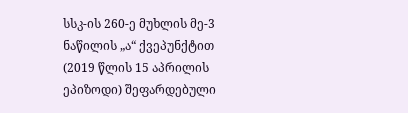სსკ-ის 260-ე მუხლის მე-3 ნაწილის „ა“ ქვეპუნქტით (2019 წლის 15 აპრილის ეპიზოდი) შეფარდებული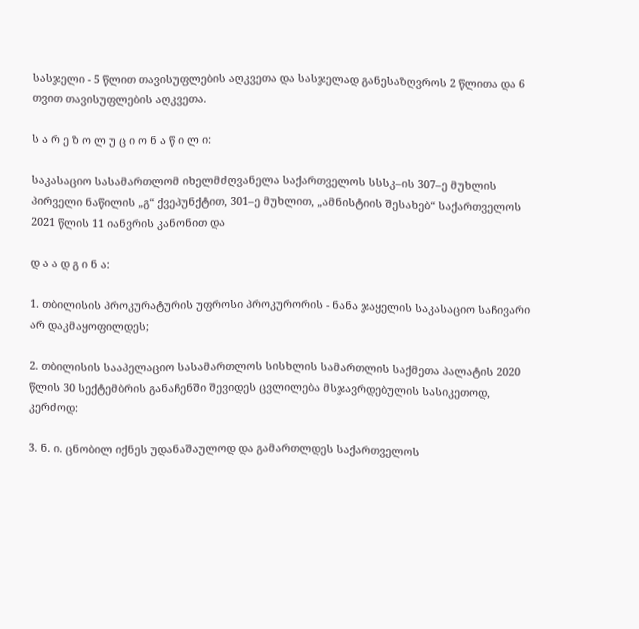სასჯელი - 5 წლით თავისუფლების აღკვეთა და სასჯელად განესაზღვროს 2 წლითა და 6 თვით თავისუფლების აღკვეთა.

ს ა რ ე ზ ო ლ უ ც ი ო ნ ა წ ი ლ ი:

საკასაციო სასამართლომ იხელმძღვანელა საქართველოს სსსკ–ის 307–ე მუხლის პირველი ნაწილის „გ“ ქვეპუნქტით, 301–ე მუხლით, „ამნისტიის შესახებ“ საქართველოს 2021 წლის 11 იანვრის კანონით და

დ ა ა დ გ ი ნ ა:

1. თბილისის პროკურატურის უფროსი პროკურორის - ნანა ჯაყელის საკასაციო საჩივარი არ დაკმაყოფილდეს;

2. თბილისის სააპელაციო სასამართლოს სისხლის სამართლის საქმეთა პალატის 2020 წლის 30 სექტემბრის განაჩენში შევიდეს ცვლილება მსჯავრდებულის სასიკეთოდ, კერძოდ:

3. ნ. ი. ცნობილ იქნეს უდანაშაულოდ და გამართლდეს საქართველოს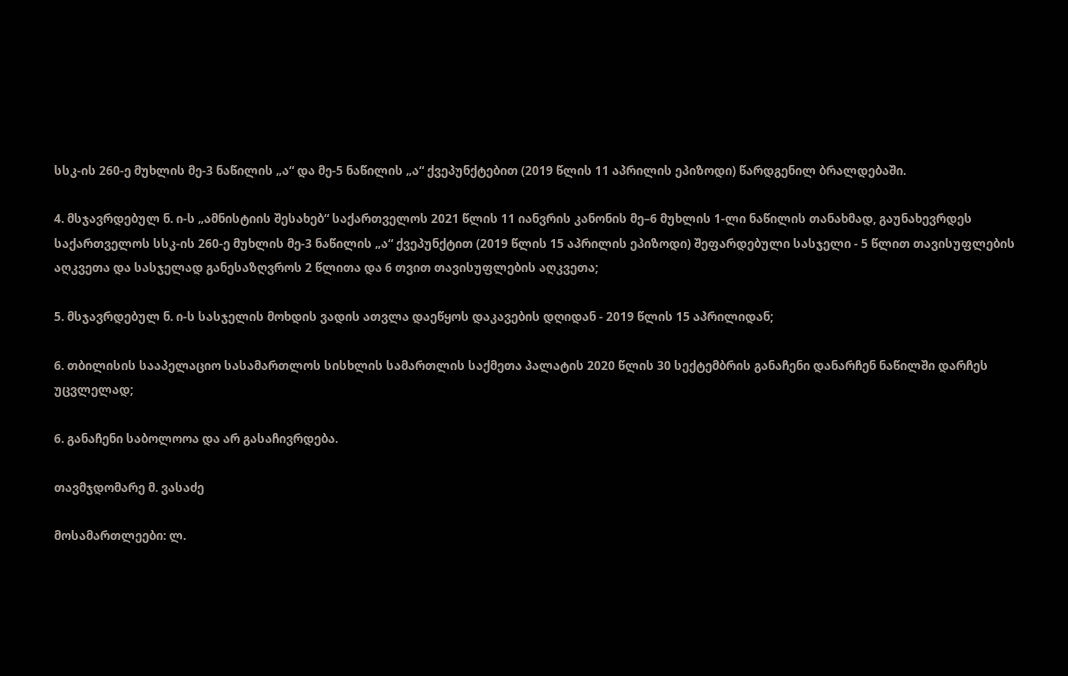სსკ-ის 260-ე მუხლის მე-3 ნაწილის „ა“ და მე-5 ნაწილის „ა“ ქვეპუნქტებით (2019 წლის 11 აპრილის ეპიზოდი) წარდგენილ ბრალდებაში.

4. მსჯავრდებულ ნ. ი-ს „ამნისტიის შესახებ“ საქართველოს 2021 წლის 11 იანვრის კანონის მე–6 მუხლის 1-ლი ნაწილის თანახმად, გაუნახევრდეს საქართველოს სსკ-ის 260-ე მუხლის მე-3 ნაწილის „ა“ ქვეპუნქტით (2019 წლის 15 აპრილის ეპიზოდი) შეფარდებული სასჯელი - 5 წლით თავისუფლების აღკვეთა და სასჯელად განესაზღვროს 2 წლითა და 6 თვით თავისუფლების აღკვეთა;

5. მსჯავრდებულ ნ. ი-ს სასჯელის მოხდის ვადის ათვლა დაეწყოს დაკავების დღიდან - 2019 წლის 15 აპრილიდან;

6. თბილისის სააპელაციო სასამართლოს სისხლის სამართლის საქმეთა პალატის 2020 წლის 30 სექტემბრის განაჩენი დანარჩენ ნაწილში დარჩეს უცვლელად;

6. განაჩენი საბოლოოა და არ გასაჩივრდება.

თავმჯდომარე მ. ვასაძე

მოსამართლეები: ლ.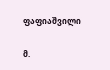ფაფიაშვილი

მ.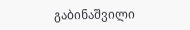გაბინაშვილი